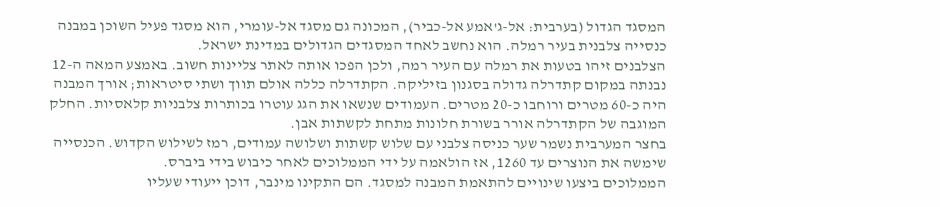המסגד הגדול (בערבית: אל-ג'אמע אל-כביר), המכונה גם מסגד אל-עומרי, הוא מסגד פעיל השוכן במבנה כנסייה צלבנית בעיר רמלה. הוא נחשב לאחד המסגדים הגדולים במדינת ישראל.
הצלבנים זיהו בטעות את רמלה עם העיר רמה, ולכן הפכו אותה לאתר צליינות חשוב. באמצע המאה ה-12 נבנתה במקום קתדרלה גדולה בסגנון בזיליקה. הקתדרלה כללה אולם תווך ושתי סיטראות; אורך המבנה היה כ-60 מטרים ורוחבו כ-20 מטרים. העמודים שנשאו את הגג עוטרו בכותרות צלבניות קלאסיות. החלק המוגבה של הקתדרלה אורר בשורת חלונות מתחת לקשתות אבן.
בחצר המערבית נשמר שער כניסה צלבני עם שלוש קשתות ושלושה עמודים, רמז לשילוש הקדוש. הכנסייה שימשה את הנוצרים עד 1260, אז הולאמה על ידי הממלוכים לאחר כיבוש בידי ביברס.
הממלוכים ביצעו שינויים להתאמת המבנה למסגד. הם התקינו מינבר, דוכן ייעודי שעליו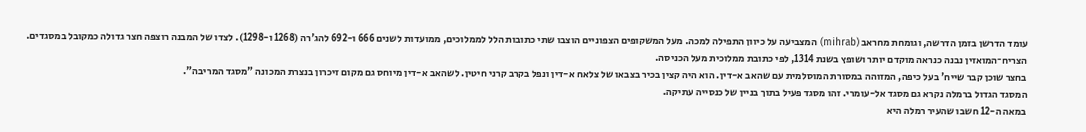עומד הדרשן בזמן הדרשה, וגומחת מחראב (mihrab) המצביעה על כיוון התפילה למכה. מעל המשקופים הצפוניים הוצבו שתי כתובות הלל לממלוכים, ממועדות לשנים 666 ו-692 להג'רה (1268 ו-1298). לצדו של המבנה רוצפה חצר גדולה כמקובל במסגדים. הצריח־המואזין נבנה כנראה מוקדם יותר ושופץ בשנת 1314, לפי כתובת ממלוכית מעל הכניסה.
בחצר שוכן קבר שייח' בעל כיפה, המזוהה במסורת המוסלמית עם שהאב א-דין. הוא היה קצין בכיר בצבאו של צלאח א-דין ונפל בקרב קרני חיטין. לשהאב א-דין מיוחס גם מקום זיכרון בנצרת המכונה "מסגד המריבה".
המסגד הגדול ברמלה נקרא גם מסגד אל-עומרי. זהו מסגד פעיל בתוך בניין של כנסייה עתיקה.
במאה ה-12 חשבו שהעיר רמלה היא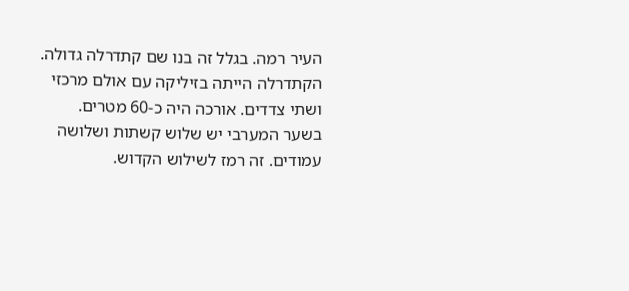העיר רמה. בגלל זה בנו שם קתדרלה גדולה. הקתדרלה הייתה בזיליקה עם אולם מרכזי ושתי צדדים. אורכה היה כ-60 מטרים.
בשער המערבי יש שלוש קשתות ושלושה עמודים. זה רמז לשילוש הקדוש.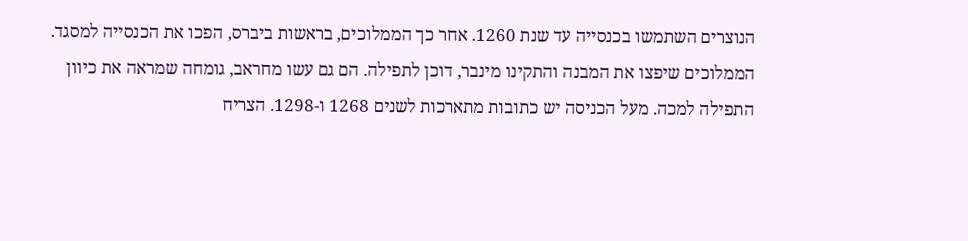הנוצרים השתמשו בכנסייה עד שנת 1260. אחר כך הממלוכים, בראשות ביברס, הפכו את הכנסייה למסגד.
הממלוכים שיפצו את המבנה והתקינו מינבר, דוכן לתפילה. הם גם עשו מחראב, גומחה שמראה את כיוון התפילה למכה. מעל הכניסה יש כתובות מתארכות לשנים 1268 ו-1298. הצריח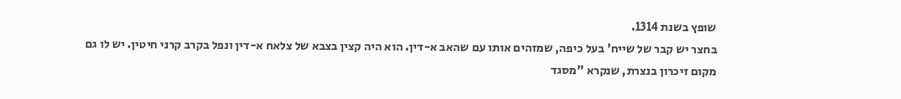שופץ בשנת 1314.
בחצר יש קבר של שייח' בעל כיפה, שמזהים אותו עם שהאב א-דין. הוא היה קצין בצבא של צלאח א-דין ונפל בקרב קרני חיטין. יש לו גם מקום זיכרון בנצרת, שנקרא "מסגד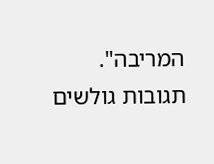המריבה".
תגובות גולשים